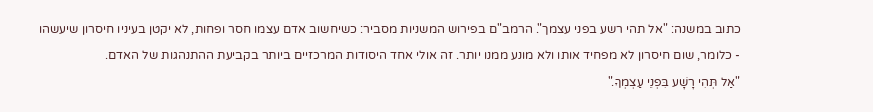כתוב במשנה: "אל תהי רשע בפני עצמך". הרמב"ם בפירוש המשניות מסביר: כשיחשוב אדם עצמו חסר ופחות, לא יקטן בעיניו חיסרון שיעשהו - כלומר, שום חיסרון לא מפחיד אותו ולא מונע ממנו יותר. זה אולי אחד היסודות המרכזיים ביותר בקביעת ההתנהגות של האדם.
"אַל תְּהִי רָשָׁע בִּפְנֵי עַצְמְךָ."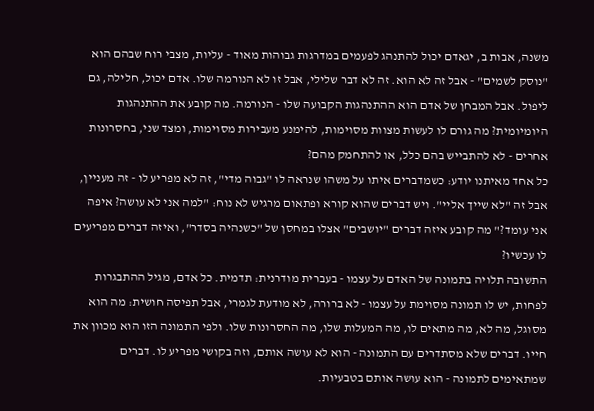משנה, אבות ב, יגאדם יכול להתנהג לפעמים במדרגות גבוהות מאוד - עליות, מצבי רוח שבהם הוא "נוסק לשמים" - אבל זה לא הוא. זה לא דבר שלילי, אבל זו לא הנורמה שלו. אדם יכול, חלילה, גם ליפול. אבל המבחן של אדם הוא ההתנהגות הקבועה שלו - הנורמה. מה קובע את ההתנהגות היומיומית? מה גורם לו לעשות מצוות מסוימות, להימנע מעבירות מסוימות, ומצד שני, בחסרונות אחרים - לא להתבייש בהם כלל, או להתחמק מהם?
כל אחד מאיתנו יודע: כשמדברים איתו על משהו שנראה לו "גבוה מדי", זה לא מפריע לו - זה מעניין, אבל זה "לא שייך אליי". ויש דברים שהוא קורא ופתאום מרגיש לא נוח: "למה אני לא עושה? איפה אני עומד?" מה קובע איזה דברים "יושבים" אצלו במחסן של "כשנהיה בסדר", ואיזה דברים מפריעים לו עכשיו?
התשובה תלויה בתמונה של האדם על עצמו - בעברית מודרנית: תדמית. כל אדם, מגיל ההתבגרות לפחות, יש לו תמונה מסוימת על עצמו - לא ברורה, לא מודעת לגמרי, אבל תפיסה חושית: מה הוא מסוגל, מה לא, מה מתאים לו, מה המעלות שלו, מה החסרונות שלו. ולפי התמונה הזו הוא מכוון את חייו. דברים שלא מסתדרים עם התמונה - הוא לא עושה אותם, וזה בקושי מפריע לו. דברים שמתאימים לתמונה - הוא עושה אותם בטבעיות.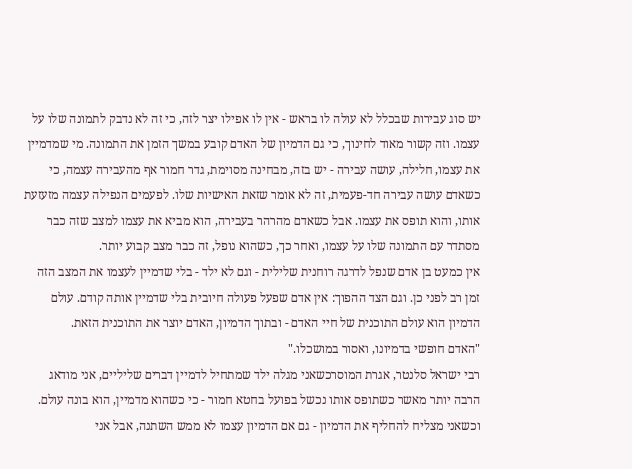יש סוג עבירות שבכלל לא עולה לו בראש - אין לו אפילו יצר לזה, כי זה לא נדבק לתמונה שלו על עצמו. וזה קשור מאוד לחינוך, כי גם הדמיון של האדם קובע במשך הזמן את התמונה. מי שמדמיין את עצמו, חלילה, עושה עבירה - יש בזה, מבחינה מסוימת, גדר חמור אף מהעבירה עצמה, כי כשאדם עושה עבירה חד-פעמית, זה לא אומר שזאת האישיות שלו. לפעמים הנפילה עצמה מזעזעת אותו, והוא תופס את עצמו. אבל כשאדם מהרהר בעבירה, הוא מביא את עצמו למצב שזה כבר מסתדר עם התמונה שלו על עצמו, ואחר כך, כשהוא נופל, זה כבר מצב קבוע יותר.
אין כמעט בן אדם שנפל לדרגה רוחנית שלילית - וגם לא ילד - בלי שדמיין לעצמו את המצב הזה זמן רב לפני כן. וגם הצד ההפוך: אין אדם שפעל פעולה חיובית בלי שדמיין אותה קודם. עולם הדמיון הוא עולם התוכנית של חיי האדם - ובתוך הדמיון, האדם יוצר את התוכנית הזאת.
"האדם חופשי בדמיונו, ואסור במושכלו."
רבי ישראל סלנטר, אגרת המוסרכשאני מגלה ילד שמתחיל לדמיין דברים שליליים, אני מודאג הרבה יותר מאשר כשתופס אותו נכשל בפועל בחטא חמור - כי כשהוא מדמיין, הוא בונה עולם. וכשאני מצליח להחליף את הדמיון - גם אם הדמיון עצמו לא ממש השתנה, אבל אני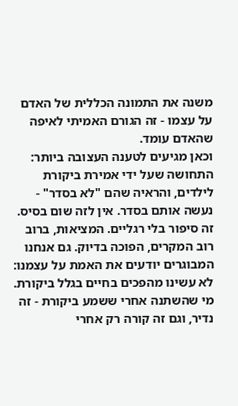משנה את התמונה הכללית של האדם על עצמו - זה הגורם האמיתי לאיפה שהאדם עומד.
וכאן מגיעים לטענה העצובה ביותר: התחושה שעל ידי אמירת ביקורת לילדים, והראיה שהם "לא בסדר" - נעשה אותם בסדר. אין לזה שום בסיס. זה סיפור בלי רגליים. המציאות, ברוב רוב המקרים, הפוכה בדיוק. גם אנחנו המבוגרים יודעים את האמת על עצמנו: לא עשינו מהפכים בחיים בגלל ביקורת. מי שהשתנה אחרי ששמע ביקורת - זה נדיר, וגם זה קורה רק אחרי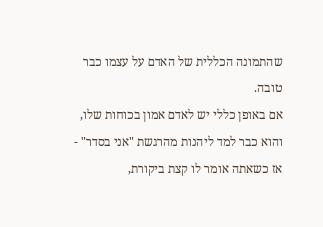שהתמונה הכללית של האדם על עצמו כבר טובה.
אם באופן כללי יש לאדם אמון בכוחות שלו, והוא כבר למד ליהנות מהרגשת "אני בסדר" - אז כשאתה אומר לו קצת ביקורת,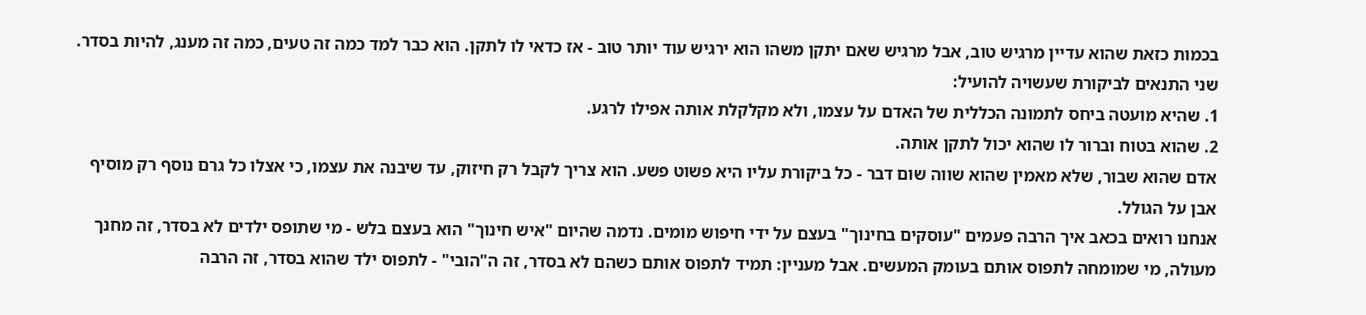בכמות כזאת שהוא עדיין מרגיש טוב, אבל מרגיש שאם יתקן משהו הוא ירגיש עוד יותר טוב - אז כדאי לו לתקן. הוא כבר למד כמה זה טעים, כמה זה מענג, להיות בסדר.
שני התנאים לביקורת שעשויה להועיל:
1. שהיא מועטה ביחס לתמונה הכללית של האדם על עצמו, ולא מקלקלת אותה אפילו לרגע.
2. שהוא בטוח וברור לו שהוא יכול לתקן אותה.
אדם שהוא שבור, שלא מאמין שהוא שווה שום דבר - כל ביקורת עליו היא פשוט פשע. הוא צריך לקבל רק חיזוק, עד שיבנה את עצמו, כי אצלו כל גרם נוסף רק מוסיף אבן על הגולל.
אנחנו רואים בכאב איך הרבה פעמים "עוסקים בחינוך" בעצם על ידי חיפוש מומים. נדמה שהיום "איש חינוך" הוא בעצם בלש - מי שתופס ילדים לא בסדר, זה מחנך מעולה, מי שמומחה לתפוס אותם בעומק המעשים. אבל מעניין: תמיד לתפוס אותם כשהם לא בסדר, זה ה"הובי" - לתפוס ילד שהוא בסדר, זה הרבה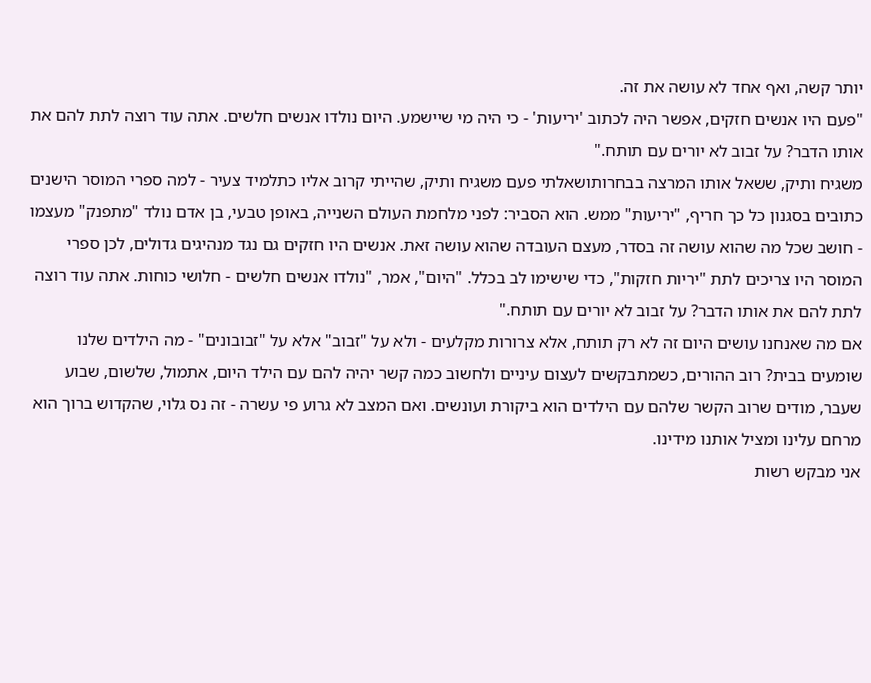יותר קשה, ואף אחד לא עושה את זה.
"פעם היו אנשים חזקים, אפשר היה לכתוב 'יריעות' - כי היה מי שיישמע. היום נולדו אנשים חלשים. אתה עוד רוצה לתת להם את אותו הדבר? על זבוב לא יורים עם תותח."
משגיח ותיק, ששאל אותו המרצה בבחרותושאלתי פעם משגיח ותיק, שהייתי קרוב אליו כתלמיד צעיר - למה ספרי המוסר הישנים כתובים בסגנון כל כך חריף, "יריעות" ממש. הוא הסביר: לפני מלחמת העולם השנייה, באופן טבעי, בן אדם נולד "מתפנק" מעצמו - חושב שכל מה שהוא עושה זה בסדר, מעצם העובדה שהוא עושה זאת. אנשים היו חזקים גם נגד מנהיגים גדולים, לכן ספרי המוסר היו צריכים לתת "יריות חזקות", כדי שישימו לב בכלל. "היום", אמר, "נולדו אנשים חלשים - חלושי כוחות. אתה עוד רוצה לתת להם את אותו הדבר? על זבוב לא יורים עם תותח."
אם מה שאנחנו עושים היום זה לא רק תותח, אלא צרורות מקלעים - ולא על "זבוב" אלא על "זבובונים" - מה הילדים שלנו שומעים בבית? רוב ההורים, כשמתבקשים לעצום עיניים ולחשוב כמה קשר יהיה להם עם הילד היום, אתמול, שלשום, שבוע שעבר, מודים שרוב הקשר שלהם עם הילדים הוא ביקורת ועונשים. ואם המצב לא גרוע פי עשרה - זה נס גלוי, שהקדוש ברוך הוא מרחם עלינו ומציל אותנו מידינו.
אני מבקש רשות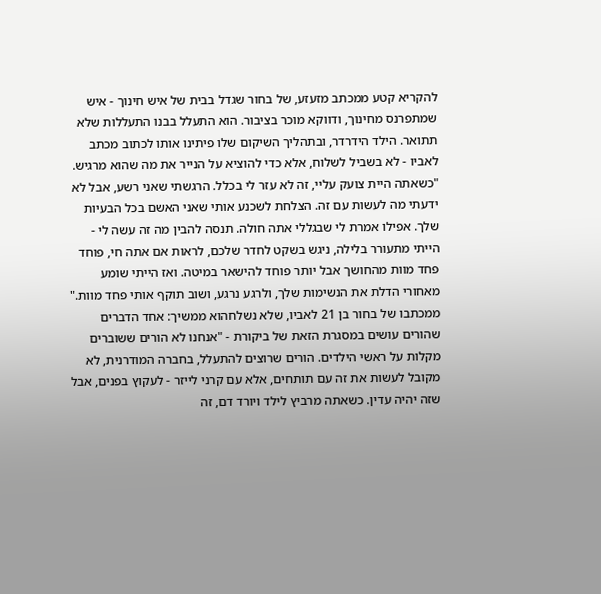להקריא קטע ממכתב מזעזע, של בחור שגדל בבית של איש חינוך - איש שמתפרנס מחינוך, ודווקא מוכר בציבור. הוא התעלל בבנו התעללות שלא תתואר. הילד הידרדר, ובתהליך השיקום שלו פיתינו אותו לכתוב מכתב לאביו - לא בשביל לשלוח, אלא כדי להוציא על הנייר את מה שהוא מרגיש.
"כשאתה היית צועק עליי, זה לא עזר לי בכלל. הרגשתי שאני רשע, אבל לא ידעתי מה לעשות עם זה. הצלחת לשכנע אותי שאני האשם בכל הבעיות שלך. אפילו אמרת לי שבגללי אתה חולה. תנסה להבין מה זה עשה לי - הייתי מתעורר בלילה, ניגש בשקט לחדר שלכם, לראות אם אתה חי, פוחד פחד מוות מהחושך אבל יותר פוחד להישאר במיטה. ואז הייתי שומע מאחורי הדלת את הנשימות שלך, ולרגע נרגע, ושוב תוקף אותי פחד מוות."
ממכתבו של בחור בן 21 לאביו, שלא נשלחהוא ממשיך: אחד הדברים שהורים עושים במסגרת הזאת של ביקורת - "אנחנו לא הורים ששוברים מקלות על ראשי הילדים. הורים שרוצים להתעלל, בחברה המודרנית, לא מקובל לעשות את זה עם תותחים, אלא עם קרני לייזר - לעקוץ בפנים, אבל שזה יהיה עדין. כשאתה מרביץ לילד ויורד דם, זה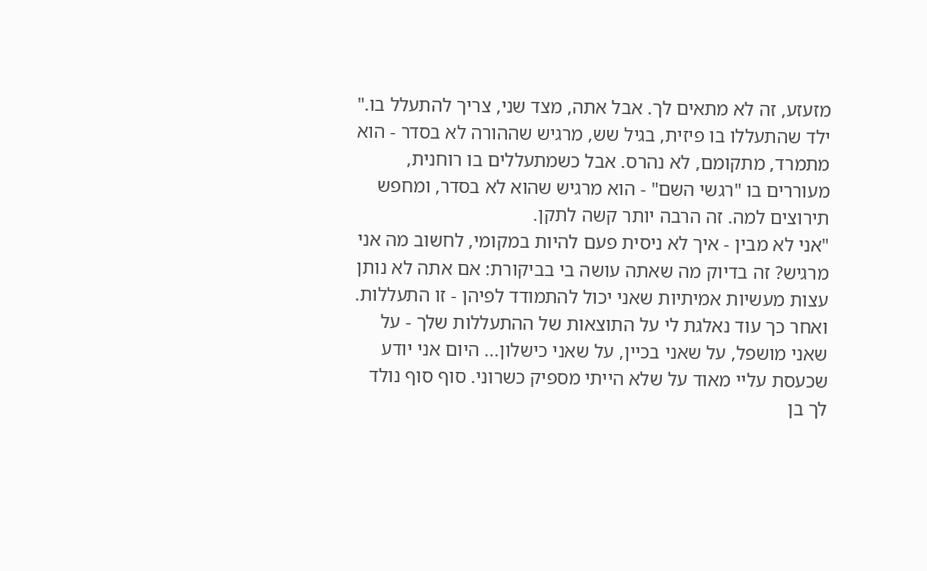מזעזע, זה לא מתאים לך. אבל אתה, מצד שני, צריך להתעלל בו." ילד שהתעללו בו פיזית, בגיל שש, מרגיש שההורה לא בסדר - הוא מתמרד, מתקומם, לא נהרס. אבל כשמתעללים בו רוחנית, מעוררים בו "רגשי השם" - הוא מרגיש שהוא לא בסדר, ומחפש תירוצים למה. זה הרבה יותר קשה לתקן.
"אני לא מבין - איך לא ניסית פעם להיות במקומי, לחשוב מה אני מרגיש? זה בדיוק מה שאתה עושה בי בביקורת: אם אתה לא נותן עצות מעשיות אמיתיות שאני יכול להתמודד לפיהן - זו התעללות. ואחר כך עוד נאלגת לי על התוצאות של ההתעללות שלך - על שאני מושפל, על שאני בכיין, על שאני כישלון... היום אני יודע שכעסת עליי מאוד על שלא הייתי מספיק כשרוני. סוף סוף נולד לך בן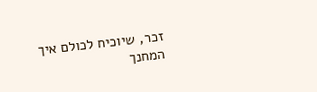זכר, שיוכיח לכולם איך המחנך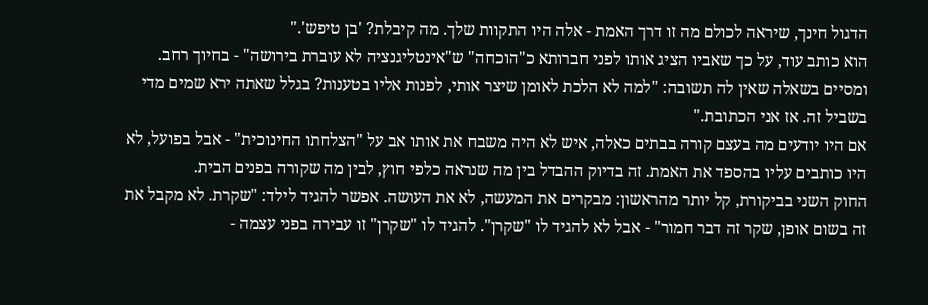הדגול חינך, שיראה לכולם מה זו דרך האמת - אלה היו התקוות שלך. מה קיבלת? 'בן טיפש'."
הוא כותב עוד, על כך שאביו הציג אותו לפני חברותא כ"הוכחה" ש"אינטליגנציה לא עוברת בירושה" - בחיוך רחב. ומסיים בשאלה שאין לה תשובה: "למה לא הלכת לאומן שיצר אותי, לפנות אליו בטענות? בגלל שאתה ירא שמים מדי בשביל זה. אז אני הכתובת."
אם היו יודעים מה בעצם קורה בבתים כאלה, איש לא היה משבח את אותו אב על "הצלחתו החינוכית" - אבל בפועל, לא היו כותבים עליו בהספד את האמת. זה בדיוק ההבדל בין מה שנראה כלפי חוץ, לבין מה שקורה בפנים הבית.
החוק השני בביקורת, קל יותר מהראשון: מבקרים את המעשה, לא את העושה. אפשר להגיד לילד: "שקרת. לא מקבל את זה בשום אופן, שקר זה דבר חמור" - אבל לא להגיד לו "שקרן". להגיד לו "שקרן" זו עבירה בפני עצמה -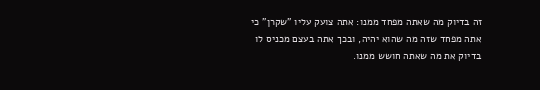זה בדיוק מה שאתה מפחד ממנו: אתה צועק עליו "שקרן" כי אתה מפחד שזה מה שהוא יהיה, ובכך אתה בעצם מכניס לו בדיוק את מה שאתה חושש ממנו.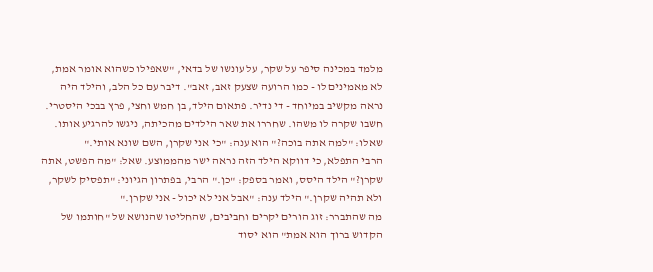מלמד במכינה סיפר על שקר, על עונשו של בדאי, "שאפילו כשהוא אומר אמת, לא מאמינים לו - כמו הרועה שצעק זאב, זאב". דיבר עם כל הלב, והילד היה נראה מקשיב במיוחד - די נדיר. פתאום הילד, בן חמש וחצי, פרץ בבכי היסטרי. חשבו שקרה לו משהו. שחררו את שאר הילדים מהכיתה, ניגשו להרגיע אותו. שאלו: "למה אתה בוכה?" הוא ענה: "כי אני שקרן, השם שונא אותי."
הרבי התפלא, כי דווקא הילד הזה נראה ישר מהממוצע. שאל: "מה הפשט, אתה שקרן?" הילד היסס, ואמר בספק: "כן." הרבי, בפתרון הגיוני: "תפסיק לשקר, ולא תהיה שקרן." הילד ענה: "אבל אני לא יכול - אני שקרן."
מה שהתברר: זוג הורים יקרים וחביבים, שהחליטו שהנושא של "חותמו של הקדוש ברוך הוא אמת" הוא יסוד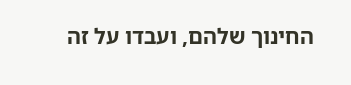החינוך שלהם, ועבדו על זה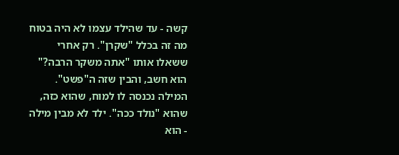קשה - עד שהילד עצמו לא היה בטוח מה זה בכלל "שקרן". רק אחרי ששאלו אותו "אתה משקר הרבה?" הוא חשב, והבין שזה ה"פשט". המילה נכנסה לו למוח, שהוא כזה, שהוא "נולד ככה". ילד לא מבין מילה - הוא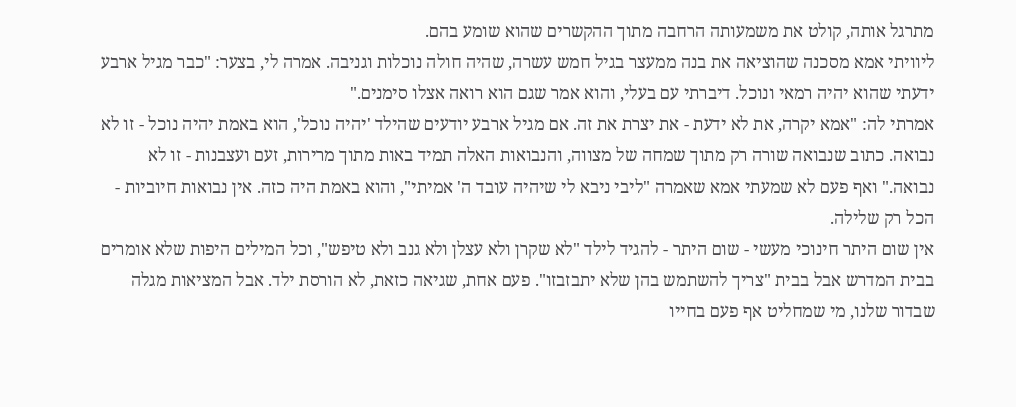מתרגל אותה, קולט את משמעותה הרחבה מתוך ההקשרים שהוא שומע בהם.
ליוויתי אמא מסכנה שהוציאה את בנה ממעצר בגיל חמש עשרה, שהיה חולה נוכלות וגניבה. אמרה לי, בצער: "כבר מגיל ארבע ידעתי שהוא יהיה רמאי ונוכל. דיברתי עם בעלי, והוא אמר שגם הוא רואה אצלו סימנים."
אמרתי לה: "אמא יקרה, את לא ידעת - את יצרת את זה. אם מגיל ארבע יודעים שהילד 'יהיה נוכל', הוא באמת יהיה נוכל - זו לא נבואה. כתוב שנבואה שורה רק מתוך שמחה של מצווה, והנבואות האלה תמיד באות מתוך מרירות, זעם ועצבנות - זו לא נבואה." ואף פעם לא שמעתי אמא שאמרה "ליבי ניבא לי שיהיה עובד ה' אמיתי", והוא באמת היה כזה. אין נבואות חיוביות - הכל רק שלילה.
אין שום היתר חינוכי מעשי - שום היתר - להגיד לילד "לא שקרן ולא עצלן ולא גנב ולא טיפש", וכל המילים היפות שלא אומרים בבית המדרש אבל בבית "צריך להשתמש בהן שלא יתבזבזו". פעם אחת, שגיאה כזאת, לא הורסת ילד. אבל המציאות מגלה שבדור שלנו, מי שמחליט אף פעם בחייו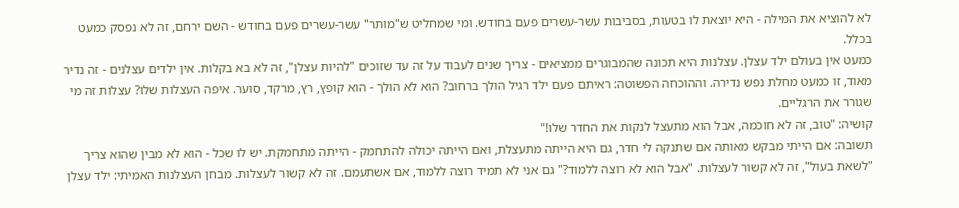לא להוציא את המילה - היא יוצאת לו בטעות, בסביבות עשר-עשרים פעם בחודש. ומי שמחליט ש"מותר" עשר-עשרים פעם בחודש - השם ירחם, זה לא נפסק כמעט בכלל.
כמעט אין בעולם ילד עצלן. עצלנות היא תכונה שהמבוגרים ממציאים - צריך שנים לעבוד על זה עד שזוכים "להיות עצלן", זה לא בא בקלות. אין ילדים עצלנים - זה נדיר מאוד, זו כמעט מחלת נפש נדירה. וההוכחה הפשוטה: ראיתם פעם ילד רגיל הולך ברחוב? הוא לא הולך - הוא קופץ, רץ, מרקד, סוער. איפה העצלות שלו? עצלות זה מי שגורר את הרגליים.
קושיה: "טוב, זה לא חוכמה, אבל הוא מתעצל לנקות את החדר שלו!"
תשובה: אם הייתי מבקש מאותה אם שתנקה לי חדר, גם היא הייתה מתעצלת, ואם הייתה יכולה להתחמק - הייתה מתחמקת. יש לו שכל - הוא לא מבין שהוא צריך "לשאת בעול", זה לא קשור לעצלות. "אבל הוא לא רוצה ללמוד?" גם אני לא תמיד רוצה ללמוד, אם אשתעמם. זה לא קשור לעצלות. מבחן העצלנות האמיתי: ילד עצלן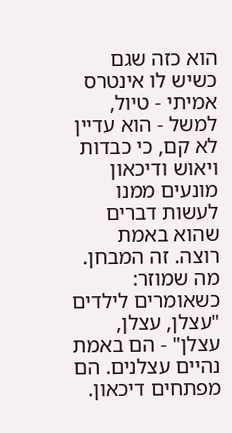הוא כזה שגם כשיש לו אינטרס אמיתי - טיול, למשל - הוא עדיין לא קם, כי כבדות ויאוש ודיכאון מונעים ממנו לעשות דברים שהוא באמת רוצה. זה המבחן.
מה שמוזר: כשאומרים לילדים "עצלן, עצלן, עצלן" - הם באמת נהיים עצלנים. הם מפתחים דיכאון.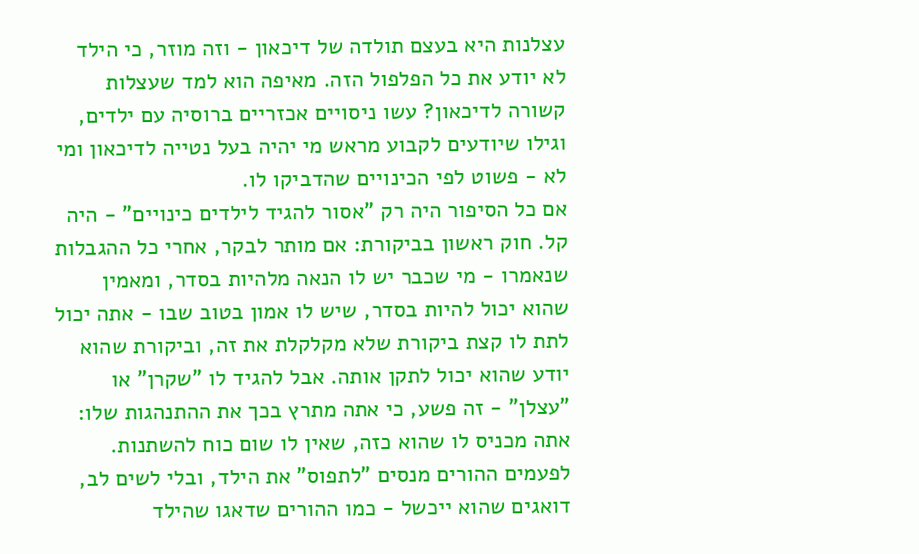עצלנות היא בעצם תולדה של דיכאון - וזה מוזר, כי הילד לא יודע את כל הפלפול הזה. מאיפה הוא למד שעצלות קשורה לדיכאון? עשו ניסויים אכזריים ברוסיה עם ילדים, וגילו שיודעים לקבוע מראש מי יהיה בעל נטייה לדיכאון ומי לא - פשוט לפי הכינויים שהדביקו לו.
אם כל הסיפור היה רק "אסור להגיד לילדים כינויים" - היה קל. חוק ראשון בביקורת: אם מותר לבקר, אחרי כל ההגבלות שנאמרו - מי שכבר יש לו הנאה מלהיות בסדר, ומאמין שהוא יכול להיות בסדר, שיש לו אמון בטוב שבו - אתה יכול לתת לו קצת ביקורת שלא מקלקלת את זה, וביקורת שהוא יודע שהוא יכול לתקן אותה. אבל להגיד לו "שקרן" או "עצלן" - זה פשע, כי אתה מתרץ בכך את ההתנהגות שלו: אתה מכניס לו שהוא כזה, שאין לו שום כוח להשתנות.
לפעמים ההורים מנסים "לתפוס" את הילד, ובלי לשים לב, דואגים שהוא ייכשל - כמו ההורים שדאגו שהילד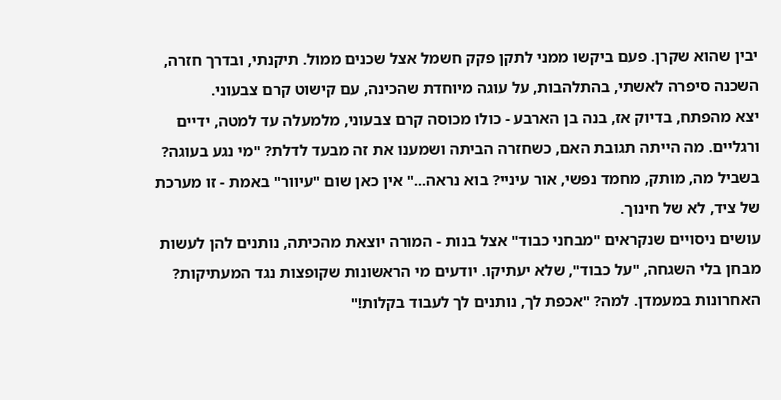יבין שהוא שקרן. פעם ביקשו ממני לתקן פקק חשמל אצל שכנים ממול. תיקנתי, ובדרך חזרה, השכנה סיפרה לאשתי, בהתלהבות, על עוגה מיוחדת שהכינה, עם קישוט קרם צבעוני.
יצא מהפתח, בדיוק אז, בנה בן הארבע - כולו מכוסה קרם צבעוני, מלמעלה עד למטה, ידיים ורגליים. מה הייתה תגובת האם, כשחזרה הביתה ושמענו את זה מבעד לדלת? "מי נגע בעוגה? בשביל מה, מותק, מחמד נפשי, אור עיניי? בוא נראה..." אין כאן שום "עיוור" באמת - זו מערכת של ציד, לא של חינוך.
עושים ניסויים שנקראים "מבחני כבוד" אצל בנות - המורה יוצאת מהכיתה, נותנים להן לעשות מבחן בלי השגחה, "על כבוד", שלא יעתיקו. יודעים מי הראשונות שקופצות נגד המעתיקות? האחרונות במעמדן. למה? "אכפת לך, נותנים לך לעבוד בקלות!"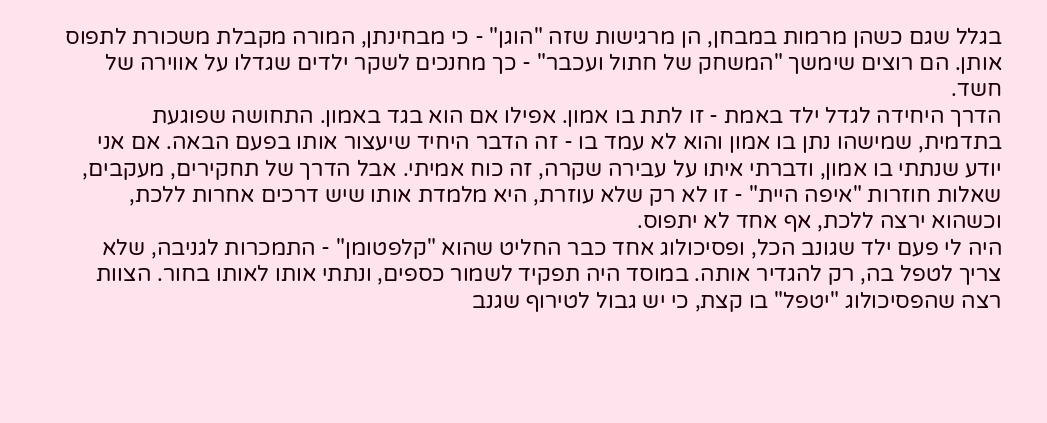בגלל שגם כשהן מרמות במבחן, הן מרגישות שזה "הוגן" - כי מבחינתן, המורה מקבלת משכורת לתפוס אותן. הם רוצים שימשך "המשחק של חתול ועכבר" - כך מחנכים לשקר ילדים שגדלו על אווירה של חשד.
הדרך היחידה לגדל ילד באמת - זו לתת בו אמון. אפילו אם הוא בגד באמון. התחושה שפוגעת בתדמית, שמישהו נתן בו אמון והוא לא עמד בו - זה הדבר היחיד שיעצור אותו בפעם הבאה. אם אני יודע שנתתי בו אמון, ודברתי איתו על עבירה שקרה, זה כוח אמיתי. אבל הדרך של תחקירים, מעקבים, שאלות חוזרות "איפה היית" - זו לא רק שלא עוזרת, היא מלמדת אותו שיש דרכים אחרות ללכת, וכשהוא ירצה ללכת, אף אחד לא יתפוס.
היה לי פעם ילד שגונב הכל, ופסיכולוג אחד כבר החליט שהוא "קלפטומן" - התמכרות לגניבה, שלא צריך לטפל בה, רק להגדיר אותה. במוסד היה תפקיד לשמור כספים, ונתתי אותו לאותו בחור. הצוות רצה שהפסיכולוג "יטפל" בו קצת, כי יש גבול לטירוף שגנב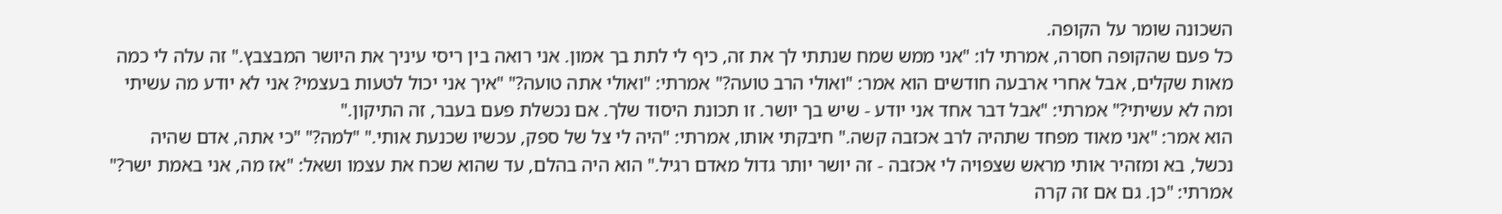השכונה שומר על הקופה.
כל פעם שהקופה חסרה, אמרתי לו: "אני ממש שמח שנתתי לך את זה, כיף לי לתת בך אמון. אני רואה בין ריסי עיניך את היושר המבצבץ." זה עלה לי כמה מאות שקלים, אבל אחרי ארבעה חודשים הוא אמר: "ואולי הרב טועה?" אמרתי: "ואולי אתה טועה?" "איך אני יכול לטעות בעצמי? אני לא יודע מה עשיתי ומה לא עשיתי?" אמרתי: "אבל דבר אחד אני יודע - שיש בך יושר. זו תכונת היסוד שלך. אם נכשלת פעם בעבר, זה התיקון."
הוא אמר: "אני מאוד מפחד שתהיה לרב אכזבה קשה." חיבקתי אותו, אמרתי: "היה לי צל של ספק, עכשיו שכנעת אותי." "למה?" "כי אתה, אדם שהיה נכשל, בא ומזהיר אותי מראש שצפויה לי אכזבה - זה יושר יותר גדול מאדם רגיל." הוא היה בהלם, עד שהוא שכח את עצמו ושאל: "אז מה, אני באמת ישר?" אמרתי: "כן. גם אם זה קרה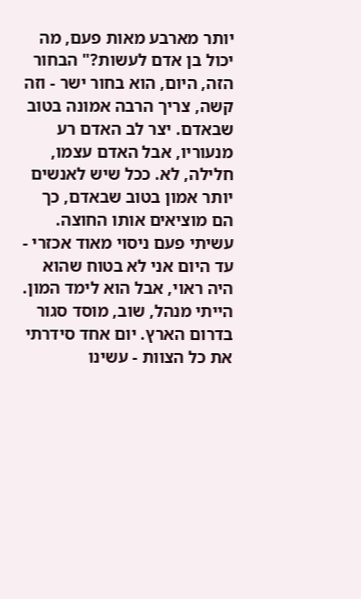יותר מארבע מאות פעם, מה יכול בן אדם לעשות?" הבחור הזה, היום, הוא בחור ישר - וזה קשה, צריך הרבה אמונה בטוב שבאדם. יצר לב האדם רע מנעוריו, אבל האדם עצמו, חלילה, לא. ככל שיש לאנשים יותר אמון בטוב שבאדם, כך הם מוציאים אותו החוצה.
עשיתי פעם ניסוי מאוד אכזרי - עד היום אני לא בטוח שהוא היה ראוי, אבל הוא לימד המון. הייתי מנהל, שוב, מוסד סגור בדרום הארץ. יום אחד סידרתי את כל הצוות - עשינו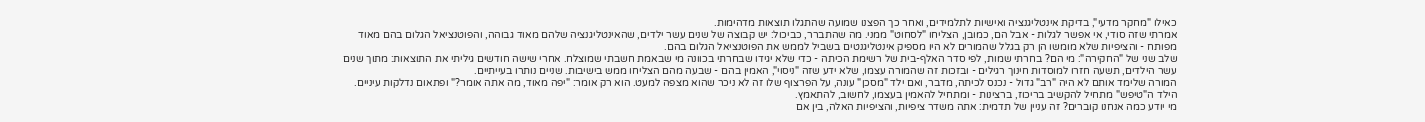כאילו "מחקר מדעי", בדיקת אינטליגנציה ואישיות לתלמידים, ואחר כך הפצנו שמועה שהתגלו תוצאות מדהימות.
אמרתי שזה סודי, אי אפשר לגלות - אבל הם, כמובן, הצליחו "לסחוט" ממני. מה שהתברר, כביכול: יש קבוצה של שנים עשר ילדים, שהאינטליגנציה שלהם מאוד גבוהה, והפוטנציאל הגלום בהם מאוד מפותח - והציפיות שלא מומשו הן רק בגלל שהמורים לא היו מספיק אינטליגנטים בשביל לממש את הפוטנציאל הגלום בהם.
שלב שני של "החקירה": מי הם? בחרתי שמות, לפי סדר האלף-בית של רשימת הכיתה - כדי שלא יגידו שבחרתי בכוונה מי שבאמת חשבתי שמוצלח. אחרי שישה חודשים גיליתי את התוצאות: מתוך שנים עשר הילדים, תשעה חזרו למוסדות חינוך רגילים - ובזכות זה שהמורה עצמו, שלא ידע שזה "ניסוי", האמין בהם - שבעה מהם הצליחו ממש בישיבות. שניים נותרו בעייתיים.
המורה שלימד אותם לא היה "רב" גדול - נכנס לכיתה, מדבר, ואם ילד "מסכן" עונה, על הפרצוף שלו זה לא ניכר שהוא מצפה למעט. הוא רק אומר: "יפה מאוד, מה אתה אומר?" ופתאום נדלקות עיניים. הילד ה"טיפש" מתחיל להקשיב בריכוז, ברצינות - ומתחיל להאמין בעצמו, לחשוב, להתאמץ.
מי יודע כמה אנחנו קוברים? זה עניין של תדמית: אתה משדר ציפיות, והציפיות האלה, בין אם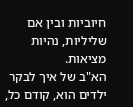חיוביות ובין אם שליליות, נהיות מציאות.
הא"ב של איך לבקר ילדים הוא, קודם כל,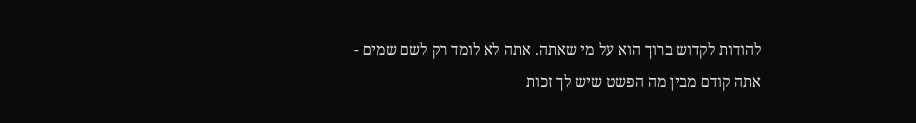להודות לקדוש ברוך הוא על מי שאתה. אתה לא לומד רק לשם שמים - אתה קודם מבין מה הפשט שיש לך זכות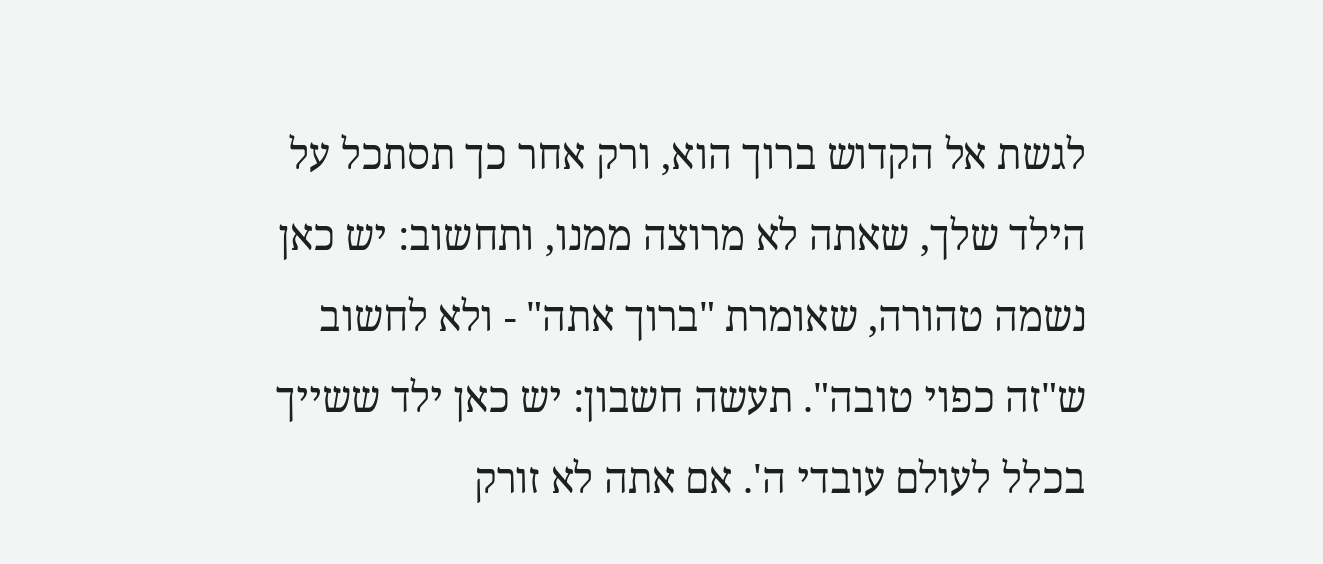לגשת אל הקדוש ברוך הוא, ורק אחר כך תסתכל על הילד שלך, שאתה לא מרוצה ממנו, ותחשוב: יש כאן נשמה טהורה, שאומרת "ברוך אתה" - ולא לחשוב ש"זה כפוי טובה". תעשה חשבון: יש כאן ילד ששייך בכלל לעולם עובדי ה'. אם אתה לא זורק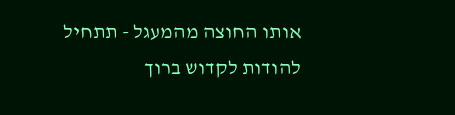אותו החוצה מהמעגל - תתחיל להודות לקדוש ברוך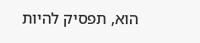הוא, תפסיק להיות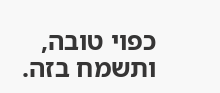כפוי טובה, ותשמח בזה.